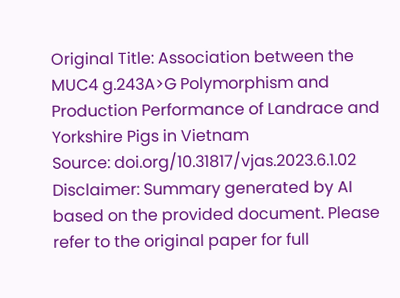Original Title: Association between the MUC4 g.243A>G Polymorphism and Production Performance of Landrace and Yorkshire Pigs in Vietnam
Source: doi.org/10.31817/vjas.2023.6.1.02
Disclaimer: Summary generated by AI based on the provided document. Please refer to the original paper for full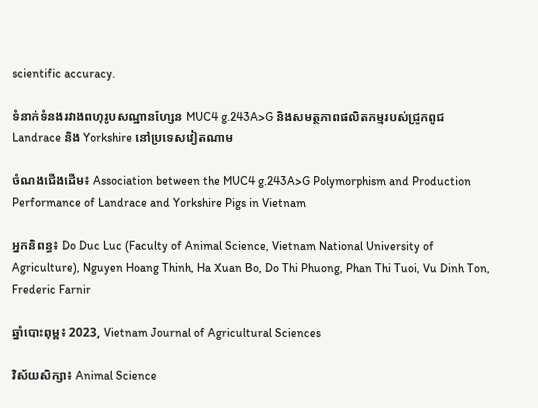scientific accuracy.

ទំនាក់ទំនងរវាងពហុរូបសណ្ឋានហ្សែន MUC4 g.243A>G និងសមត្ថភាពផលិតកម្មរបស់ជ្រូកពូជ Landrace និង Yorkshire នៅប្រទេសវៀតណាម

ចំណងជើងដើម៖ Association between the MUC4 g.243A>G Polymorphism and Production Performance of Landrace and Yorkshire Pigs in Vietnam

អ្នកនិពន្ធ៖ Do Duc Luc (Faculty of Animal Science, Vietnam National University of Agriculture), Nguyen Hoang Thinh, Ha Xuan Bo, Do Thi Phuong, Phan Thi Tuoi, Vu Dinh Ton, Frederic Farnir

ឆ្នាំបោះពុម្ព៖ 2023, Vietnam Journal of Agricultural Sciences

វិស័យសិក្សា៖ Animal Science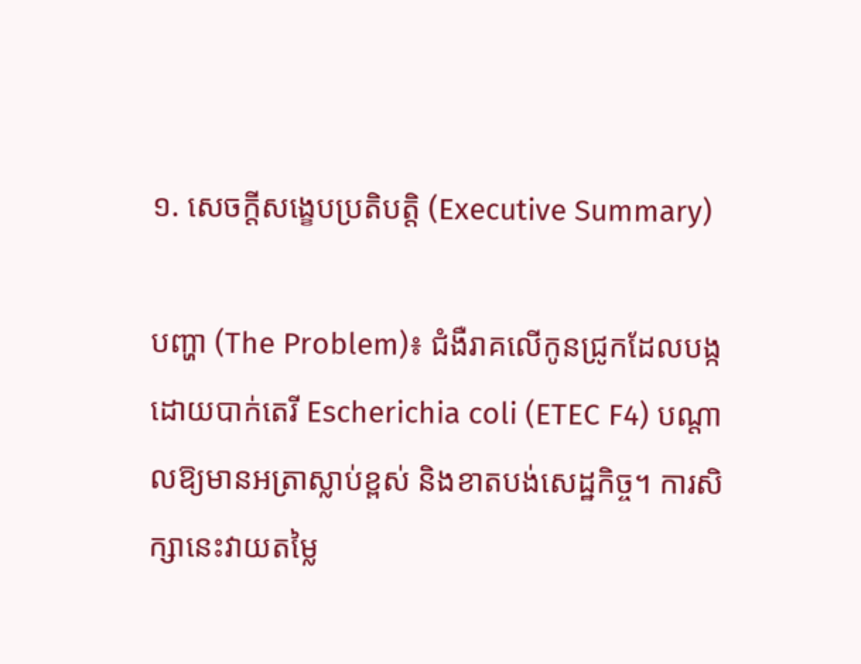១. សេចក្តីសង្ខេបប្រតិបត្តិ (Executive Summary)

បញ្ហា (The Problem)៖ ជំងឺរាគលើកូនជ្រូកដែលបង្កដោយបាក់តេរី Escherichia coli (ETEC F4) បណ្តាលឱ្យមានអត្រាស្លាប់ខ្ពស់ និងខាតបង់សេដ្ឋកិច្ច។ ការសិក្សានេះវាយតម្លៃ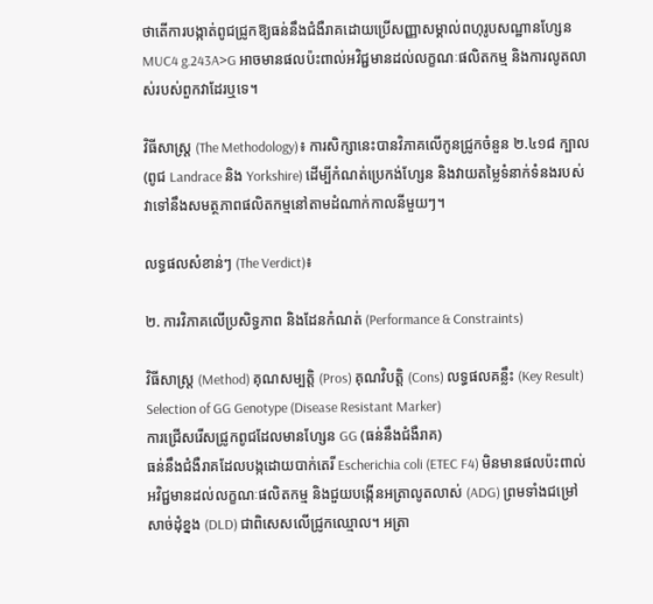ថាតើការបង្កាត់ពូជជ្រូកឱ្យធន់នឹងជំងឺរាគដោយប្រើសញ្ញាសម្គាល់ពហុរូបសណ្ឋានហ្សែន MUC4 g.243A>G អាចមានផលប៉ះពាល់អវិជ្ជមានដល់លក្ខណៈផលិតកម្ម និងការលូតលាស់របស់ពួកវាដែរឬទេ។

វិធីសាស្ត្រ (The Methodology)៖ ការសិក្សានេះបានវិភាគលើកូនជ្រូកចំនួន ២.៤១៨ ក្បាល (ពូជ Landrace និង Yorkshire) ដើម្បីកំណត់ប្រេកង់ហ្សែន និងវាយតម្លៃទំនាក់ទំនងរបស់វាទៅនឹងសមត្ថភាពផលិតកម្មនៅតាមដំណាក់កាលនីមួយៗ។

លទ្ធផលសំខាន់ៗ (The Verdict)៖

២. ការវិភាគលើប្រសិទ្ធភាព និងដែនកំណត់ (Performance & Constraints)

វិធីសាស្ត្រ (Method) គុណសម្បត្តិ (Pros) គុណវិបត្តិ (Cons) លទ្ធផលគន្លឹះ (Key Result)
Selection of GG Genotype (Disease Resistant Marker)
ការជ្រើសរើសជ្រូកពូជដែលមានហ្សែន GG (ធន់នឹងជំងឺរាគ)
ធន់នឹងជំងឺរាគដែលបង្កដោយបាក់តេរី Escherichia coli (ETEC F4) មិនមានផលប៉ះពាល់អវិជ្ជមានដល់លក្ខណៈផលិតកម្ម និងជួយបង្កើនអត្រាលូតលាស់ (ADG) ព្រមទាំងជម្រៅសាច់ដុំខ្នង (DLD) ជាពិសេសលើជ្រូកឈ្មោល។ អត្រា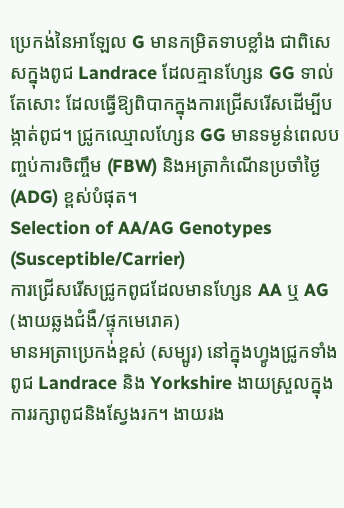ប្រេកង់នៃអាឡែល G មានកម្រិតទាបខ្លាំង ជាពិសេសក្នុងពូជ Landrace ដែលគ្មានហ្សែន GG ទាល់តែសោះ ដែលធ្វើឱ្យពិបាកក្នុងការជ្រើសរើសដើម្បីបង្កាត់ពូជ។ ជ្រូកឈ្មោលហ្សែន GG មានទម្ងន់ពេលបញ្ចប់ការចិញ្ចឹម (FBW) និងអត្រាកំណើនប្រចាំថ្ងៃ (ADG) ខ្ពស់បំផុត។
Selection of AA/AG Genotypes (Susceptible/Carrier)
ការជ្រើសរើសជ្រូកពូជដែលមានហ្សែន AA ឬ AG (ងាយឆ្លងជំងឺ/ផ្ទុកមេរោគ)
មានអត្រាប្រេកង់ខ្ពស់ (សម្បូរ) នៅក្នុងហ្វូងជ្រូកទាំងពូជ Landrace និង Yorkshire ងាយស្រួលក្នុងការរក្សាពូជនិងស្វែងរក។ ងាយរង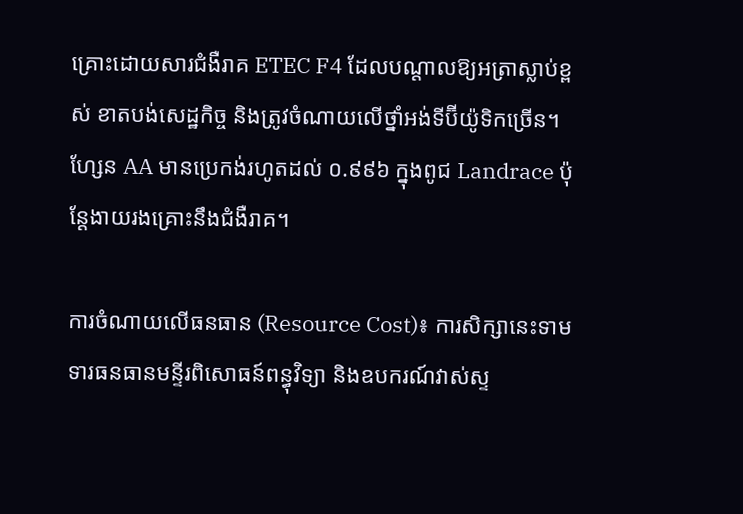គ្រោះដោយសារជំងឺរាគ ETEC F4 ដែលបណ្តាលឱ្យអត្រាស្លាប់ខ្ពស់ ខាតបង់សេដ្ឋកិច្ច និងត្រូវចំណាយលើថ្នាំអង់ទីប៊ីយ៉ូទិកច្រើន។ ហ្សែន AA មានប្រេកង់រហូតដល់ ០.៩៩៦ ក្នុងពូជ Landrace ប៉ុន្តែងាយរងគ្រោះនឹងជំងឺរាគ។

ការចំណាយលើធនធាន (Resource Cost)៖ ការសិក្សានេះទាមទារធនធានមន្ទីរពិសោធន៍ពន្ធុវិទ្យា និងឧបករណ៍វាស់ស្ទ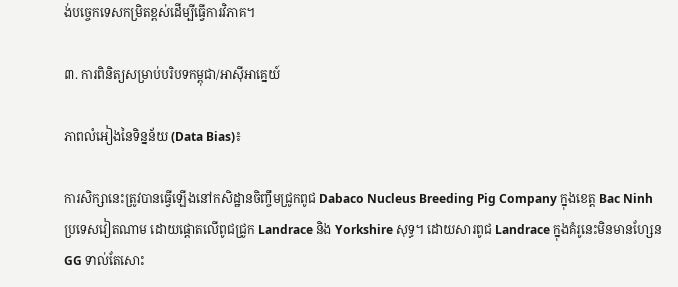ង់បច្ចេកទេសកម្រិតខ្ពស់ដើម្បីធ្វើការវិភាគ។

៣. ការពិនិត្យសម្រាប់បរិបទកម្ពុជា/អាស៊ីអាគ្នេយ៍

ភាពលំអៀងនៃទិន្នន័យ (Data Bias)៖

ការសិក្សានេះត្រូវបានធ្វើឡើងនៅកសិដ្ឋានចិញ្ចឹមជ្រូកពូជ Dabaco Nucleus Breeding Pig Company ក្នុងខេត្ត Bac Ninh ប្រទេសវៀតណាម ដោយផ្តោតលើពូជជ្រូក Landrace និង Yorkshire សុទ្ធ។ ដោយសារពូជ Landrace ក្នុងគំរូនេះមិនមានហ្សែន GG ទាល់តែសោះ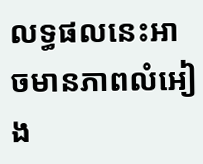លទ្ធផលនេះអាចមានភាពលំអៀង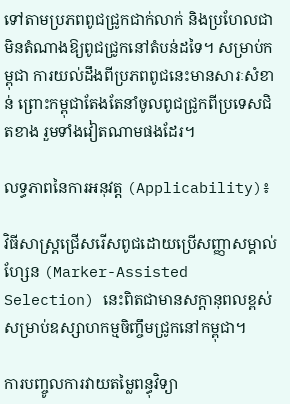ទៅតាមប្រភពពូជជ្រូកជាក់លាក់ និងប្រហែលជាមិនតំណាងឱ្យពូជជ្រូកនៅតំបន់ដទៃ។ សម្រាប់កម្ពុជា ការយល់ដឹងពីប្រភពពូជនេះមានសារៈសំខាន់ ព្រោះកម្ពុជាតែងតែនាំចូលពូជជ្រូកពីប្រទេសជិតខាង រួមទាំងវៀតណាមផងដែរ។

លទ្ធភាពនៃការអនុវត្ត (Applicability)៖

វិធីសាស្ត្រជ្រើសរើសពូជដោយប្រើសញ្ញាសម្គាល់ហ្សែន (Marker-Assisted Selection) នេះពិតជាមានសក្តានុពលខ្ពស់សម្រាប់ឧស្សាហកម្មចិញ្ចឹមជ្រូកនៅកម្ពុជា។

ការបញ្ចូលការវាយតម្លៃពន្ធុវិទ្យា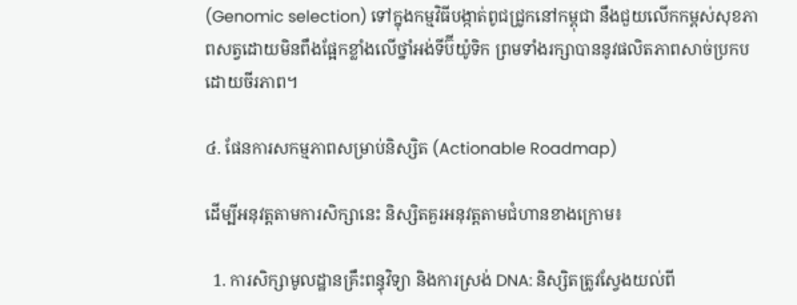(Genomic selection) ទៅក្នុងកម្មវិធីបង្កាត់ពូជជ្រូកនៅកម្ពុជា នឹងជួយលើកកម្ពស់សុខភាពសត្វដោយមិនពឹងផ្អែកខ្លាំងលើថ្នាំអង់ទីប៊ីយ៉ូទិក ព្រមទាំងរក្សាបាននូវផលិតភាពសាច់ប្រកបដោយចីរភាព។

៤. ផែនការសកម្មភាពសម្រាប់និស្សិត (Actionable Roadmap)

ដើម្បីអនុវត្តតាមការសិក្សានេះ និស្សិតគួរអនុវត្តតាមជំហានខាងក្រោម៖

  1. ការសិក្សាមូលដ្ឋានគ្រឹះពន្ធុវិទ្យា និងការស្រង់ DNA: និស្សិតត្រូវស្វែងយល់ពី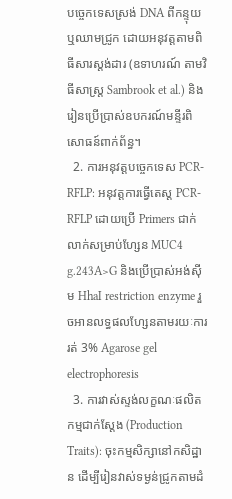បច្ចេកទេសស្រង់ DNA ពីកន្ទុយ ឬឈាមជ្រូក ដោយអនុវត្តតាមពិធីសារស្តង់ដារ (ឧទាហរណ៍ តាមវិធីសាស្ត្រ Sambrook et al.) និងរៀនប្រើប្រាស់ឧបករណ៍មន្ទីរពិសោធន៍ពាក់ព័ន្ធ។
  2. ការអនុវត្តបច្ចេកទេស PCR-RFLP: អនុវត្តការធ្វើតេស្ត PCR-RFLP ដោយប្រើ Primers ជាក់លាក់សម្រាប់ហ្សែន MUC4 g.243A>G និងប្រើប្រាស់អង់ស៊ីម HhaI restriction enzyme រួចអានលទ្ធផលហ្សែនតាមរយៈការរត់ 3% Agarose gel electrophoresis
  3. ការវាស់ស្ទង់លក្ខណៈផលិតកម្មជាក់ស្តែង (Production Traits): ចុះកម្មសិក្សានៅកសិដ្ឋាន ដើម្បីរៀនវាស់ទម្ងន់ជ្រូកតាមដំ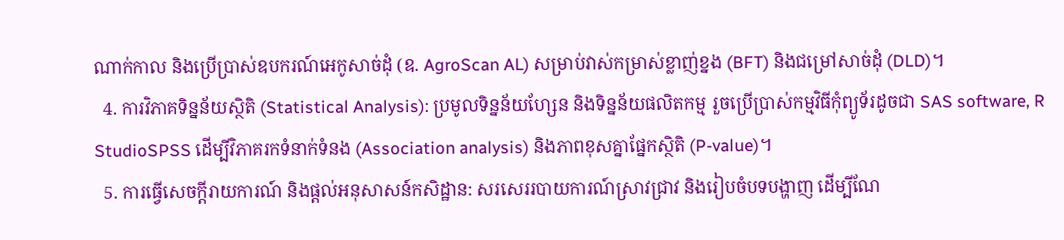ណាក់កាល និងប្រើប្រាស់ឧបករណ៍អេកូសាច់ដុំ (ឧ. AgroScan AL) សម្រាប់វាស់កម្រាស់ខ្លាញ់ខ្នង (BFT) និងជម្រៅសាច់ដុំ (DLD)។
  4. ការវិភាគទិន្នន័យស្ថិតិ (Statistical Analysis): ប្រមូលទិន្នន័យហ្សែន និងទិន្នន័យផលិតកម្ម រួចប្រើប្រាស់កម្មវិធីកុំព្យូទ័រដូចជា SAS software, R StudioSPSS ដើម្បីវិភាគរកទំនាក់ទំនង (Association analysis) និងភាពខុសគ្នាផ្នែកស្ថិតិ (P-value)។
  5. ការធ្វើសេចក្តីរាយការណ៍ និងផ្តល់អនុសាសន៍កសិដ្ឋាន: សរសេររបាយការណ៍ស្រាវជ្រាវ និងរៀបចំបទបង្ហាញ ដើម្បីណែ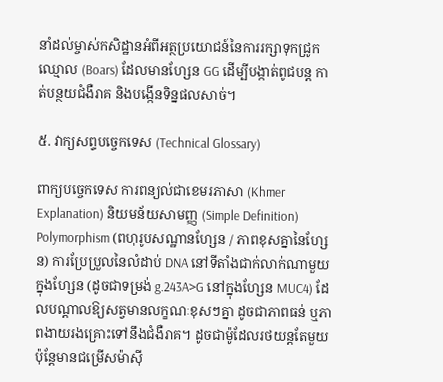នាំដល់ម្ចាស់កសិដ្ឋានអំពីអត្ថប្រយោជន៍នៃការរក្សាទុកជ្រូកឈ្មោល (Boars) ដែលមានហ្សែន GG ដើម្បីបង្កាត់ពូជបន្ត កាត់បន្ថយជំងឺរាគ និងបង្កើនទិន្នផលសាច់។

៥. វាក្យសព្ទបច្ចេកទេស (Technical Glossary)

ពាក្យបច្ចេកទេស ការពន្យល់ជាខេមរភាសា (Khmer Explanation) និយមន័យសាមញ្ញ (Simple Definition)
Polymorphism (ពហុរូបសណ្ឋានហ្សែន / ភាពខុសគ្នានៃហ្សែន) ការប្រែប្រួលនៃលំដាប់ DNA នៅទីតាំងជាក់លាក់ណាមួយក្នុងហ្សែន (ដូចជាទម្រង់ g.243A>G នៅក្នុងហ្សែន MUC4) ដែលបណ្តាលឱ្យសត្វមានលក្ខណៈខុសៗគ្នា ដូចជាភាពធន់ ឬភាពងាយរងគ្រោះទៅនឹងជំងឺរាគ។ ដូចជាម៉ូដែលរថយន្តតែមួយ ប៉ុន្តែមានជម្រើសម៉ាស៊ី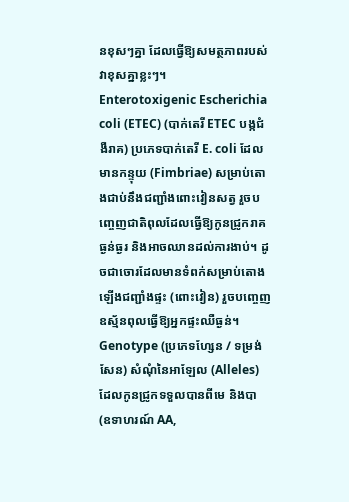នខុសៗគ្នា ដែលធ្វើឱ្យសមត្ថភាពរបស់វាខុសគ្នាខ្លះៗ។
Enterotoxigenic Escherichia coli (ETEC) (បាក់តេរី ETEC បង្កជំងឺរាគ) ប្រភេទបាក់តេរី E. coli ដែលមានកន្ទុយ (Fimbriae) សម្រាប់តោងជាប់នឹងជញ្ជាំងពោះវៀនសត្វ រួចបញ្ចេញជាតិពុលដែលធ្វើឱ្យកូនជ្រូករាគធ្ងន់ធ្ងរ និងអាចឈានដល់ការងាប់។ ដូចជាចោរដែលមានទំពក់សម្រាប់តោងឡើងជញ្ជាំងផ្ទះ (ពោះវៀន) រួចបញ្ចេញឧស្ម័នពុលធ្វើឱ្យអ្នកផ្ទះឈឺធ្ងន់។
Genotype (ប្រភេទហ្សែន / ទម្រង់សែន) សំណុំនៃអាឡែល (Alleles) ដែលកូនជ្រូកទទួលបានពីមេ និងបា (ឧទាហរណ៍ AA,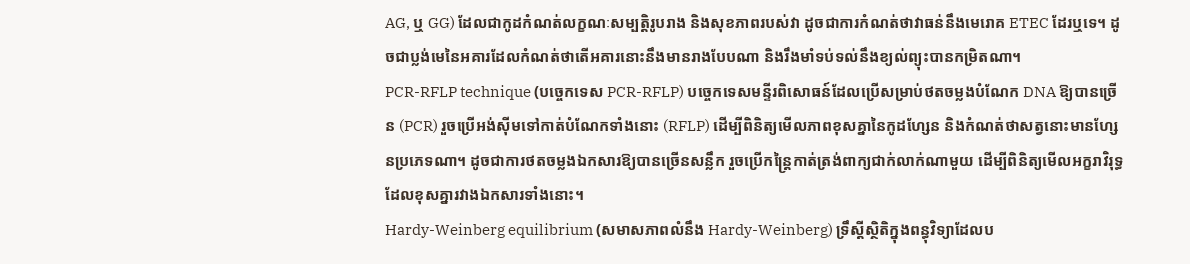AG, ឬ GG) ដែលជាកូដកំណត់លក្ខណៈសម្បត្តិរូបរាង និងសុខភាពរបស់វា ដូចជាការកំណត់ថាវាធន់នឹងមេរោគ ETEC ដែរឬទេ។ ដូចជាប្លង់មេនៃអគារដែលកំណត់ថាតើអគារនោះនឹងមានរាងបែបណា និងរឹងមាំទប់ទល់នឹងខ្យល់ព្យុះបានកម្រិតណា។
PCR-RFLP technique (បច្ចេកទេស PCR-RFLP) បច្ចេកទេសមន្ទីរពិសោធន៍ដែលប្រើសម្រាប់ថតចម្លងបំណែក DNA ឱ្យបានច្រើន (PCR) រួចប្រើអង់ស៊ីមទៅកាត់បំណែកទាំងនោះ (RFLP) ដើម្បីពិនិត្យមើលភាពខុសគ្នានៃកូដហ្សែន និងកំណត់ថាសត្វនោះមានហ្សែនប្រភេទណា។ ដូចជាការថតចម្លងឯកសារឱ្យបានច្រើនសន្លឹក រួចប្រើកន្ត្រៃកាត់ត្រង់ពាក្យជាក់លាក់ណាមួយ ដើម្បីពិនិត្យមើលអក្ខរាវិរុទ្ធដែលខុសគ្នារវាងឯកសារទាំងនោះ។
Hardy-Weinberg equilibrium (សមាសភាពលំនឹង Hardy-Weinberg) ទ្រឹស្តីស្ថិតិក្នុងពន្ធុវិទ្យាដែលប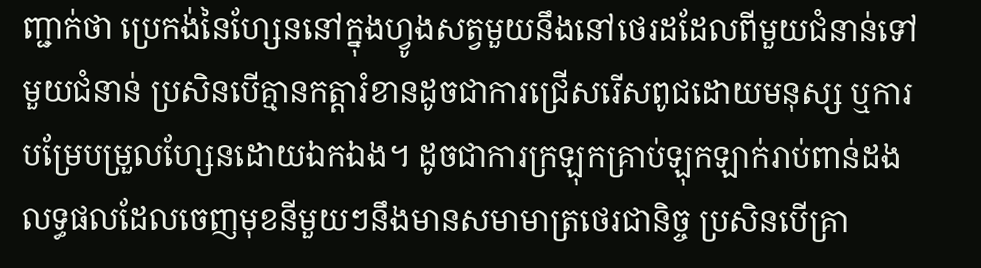ញ្ជាក់ថា ប្រេកង់នៃហ្សែននៅក្នុងហ្វូងសត្វមួយនឹងនៅថេរដដែលពីមួយជំនាន់ទៅមួយជំនាន់ ប្រសិនបើគ្មានកត្តារំខានដូចជាការជ្រើសរើសពូជដោយមនុស្ស ឬការបម្រែបម្រួលហ្សែនដោយឯកឯង។ ដូចជាការក្រឡុកគ្រាប់ឡុកឡាក់រាប់ពាន់ដង លទ្ធផលដែលចេញមុខនីមួយៗនឹងមានសមាមាត្រថេរជានិច្ច ប្រសិនបើគ្រា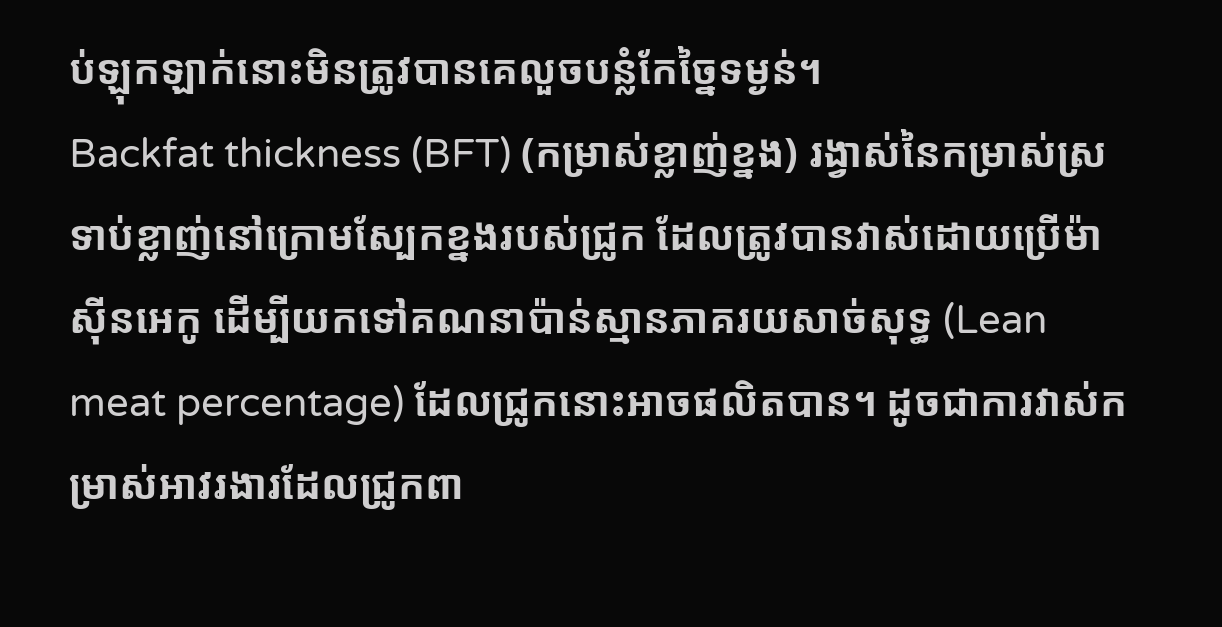ប់ឡុកឡាក់នោះមិនត្រូវបានគេលួចបន្លំកែច្នៃទម្ងន់។
Backfat thickness (BFT) (កម្រាស់ខ្លាញ់ខ្នង) រង្វាស់នៃកម្រាស់ស្រទាប់ខ្លាញ់នៅក្រោមស្បែកខ្នងរបស់ជ្រូក ដែលត្រូវបានវាស់ដោយប្រើម៉ាស៊ីនអេកូ ដើម្បីយកទៅគណនាប៉ាន់ស្មានភាគរយសាច់សុទ្ធ (Lean meat percentage) ដែលជ្រូកនោះអាចផលិតបាន។ ដូចជាការវាស់កម្រាស់អាវរងារដែលជ្រូកពា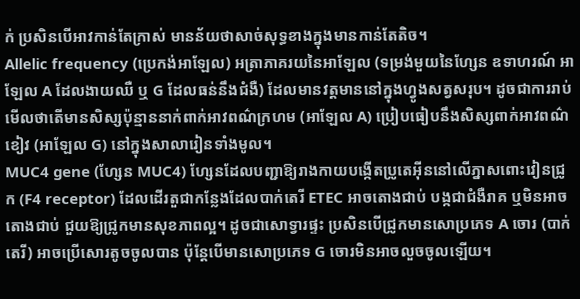ក់ ប្រសិនបើអាវកាន់តែក្រាស់ មានន័យថាសាច់សុទ្ធខាងក្នុងមានកាន់តែតិច។
Allelic frequency (ប្រេកង់អាឡែល) អត្រាភាគរយនៃអាឡែល (ទម្រង់មួយនៃហ្សែន ឧទាហរណ៍ អាឡែល A ដែលងាយឈឺ ឬ G ដែលធន់នឹងជំងឺ) ដែលមានវត្តមាននៅក្នុងហ្វូងសត្វសរុប។ ដូចជាការរាប់មើលថាតើមានសិស្សប៉ុន្មាននាក់ពាក់អាវពណ៌ក្រហម (អាឡែល A) ប្រៀបធៀបនឹងសិស្សពាក់អាវពណ៌ខៀវ (អាឡែល G) នៅក្នុងសាលារៀនទាំងមូល។
MUC4 gene (ហ្សែន MUC4) ហ្សែនដែលបញ្ជាឱ្យរាងកាយបង្កើតប្រូតេអ៊ីននៅលើភ្នាសពោះវៀនជ្រូក (F4 receptor) ដែលដើរតួជាកន្លែងដែលបាក់តេរី ETEC អាចតោងជាប់ បង្កជាជំងឺរាគ ឬមិនអាចតោងជាប់ ជួយឱ្យជ្រូកមានសុខភាពល្អ។ ដូចជាសោទ្វារផ្ទះ ប្រសិនបើជ្រូកមានសោប្រភេទ A ចោរ (បាក់តេរី) អាចប្រើសោរតូចចូលបាន ប៉ុន្តែបើមានសោប្រភេទ G ចោរមិនអាចលួចចូលឡើយ។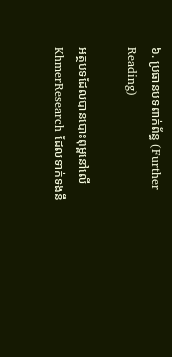៦. ប្រធានបទពាក់ព័ន្ធ (Further Reading)

អត្ថបទដែលបានបោះពុម្ពនៅលើ KhmerResearch ដែលទាក់ទងនឹ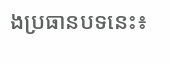ងប្រធានបទនេះ៖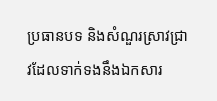ប្រធានបទ និងសំណួរស្រាវជ្រាវដែលទាក់ទងនឹងឯកសារ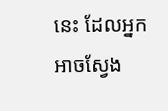នេះ ដែលអ្នកអាចស្វែង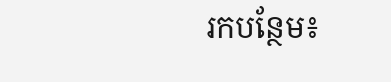រកបន្ថែម៖